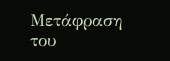Μετάφραση του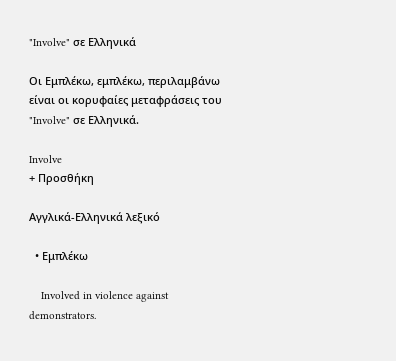"Involve" σε Ελληνικά

Οι Εμπλέκω, εμπλέκω, περιλαμβάνω είναι οι κορυφαίες μεταφράσεις του "Involve" σε Ελληνικά.

Involve
+ Προσθήκη

Αγγλικά-Ελληνικά λεξικό

  • Εμπλέκω

    Involved in violence against demonstrators.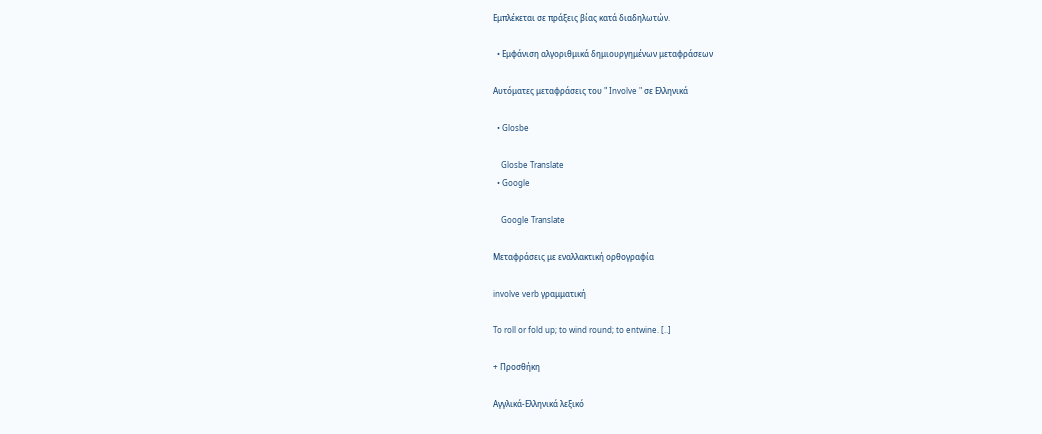Εμπλέκεται σε πράξεις βίας κατά διαδηλωτών.

  • Εμφάνιση αλγοριθμικά δημιουργημένων μεταφράσεων

Αυτόματες μεταφράσεις του " Involve " σε Ελληνικά

  • Glosbe

    Glosbe Translate
  • Google

    Google Translate

Μεταφράσεις με εναλλακτική ορθογραφία

involve verb γραμματική

To roll or fold up; to wind round; to entwine. [..]

+ Προσθήκη

Αγγλικά-Ελληνικά λεξικό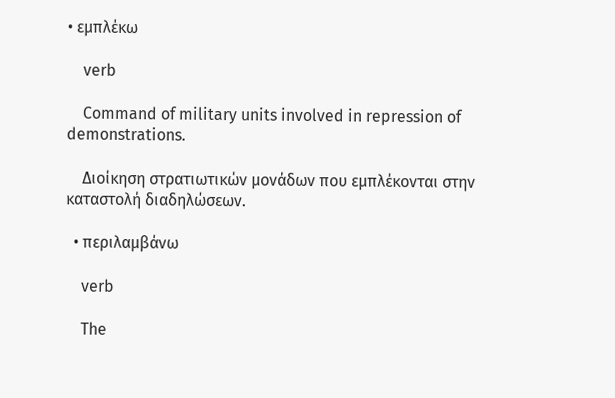• εμπλέκω

    verb

    Command of military units involved in repression of demonstrations.

    Διοίκηση στρατιωτικών μονάδων που εμπλέκονται στην καταστολή διαδηλώσεων.

  • περιλαμβάνω

    verb

    The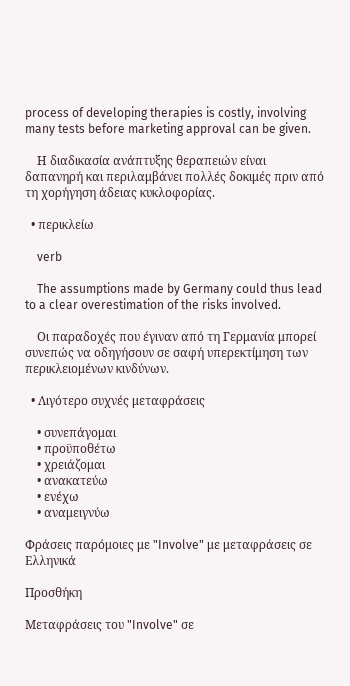process of developing therapies is costly, involving many tests before marketing approval can be given.

    Η διαδικασία ανάπτυξης θεραπειών είναι δαπανηρή και περιλαμβάνει πολλές δοκιμές πριν από τη χορήγηση άδειας κυκλοφορίας.

  • περικλείω

    verb

    The assumptions made by Germany could thus lead to a clear overestimation of the risks involved.

    Οι παραδοχές που έγιναν από τη Γερμανία μπορεί συνεπώς να οδηγήσουν σε σαφή υπερεκτίμηση των περικλειομένων κινδύνων.

  • Λιγότερο συχνές μεταφράσεις

    • συνεπάγομαι
    • προϋποθέτω
    • χρειάζομαι
    • ανακατεύω
    • ενέχω
    • αναμειγνύω

Φράσεις παρόμοιες με "Involve" με μεταφράσεις σε Ελληνικά

Προσθήκη

Μεταφράσεις του "Involve" σε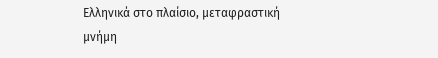Ελληνικά στο πλαίσιο, μεταφραστική μνήμη